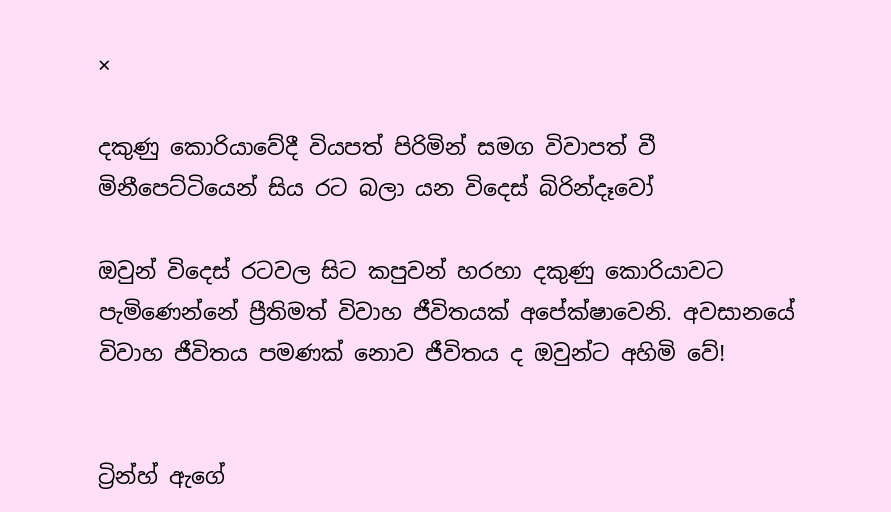×

දකුණු කොරියාවේදී වියපත් පිරිමින් සමග විවාපත් වී මිනීපෙට්ටියෙන් සිය රට බලා යන විදෙස් බිරින්දෑවෝ

ඔවුන් විදෙස් රටවල සිට කපුවන් හරහා දකුණු කොරියාවට පැමිණෙන්නේ ප්‍රීතිමත් විවාහ ජීවිතයක් අපේක්ෂාවෙනි. අවසානයේ විවාහ ජීවිතය පමණක් නොව ජීවිතය ද ඔවුන්ට අහිමි වේ!


ට්‍රින්හ් ඇගේ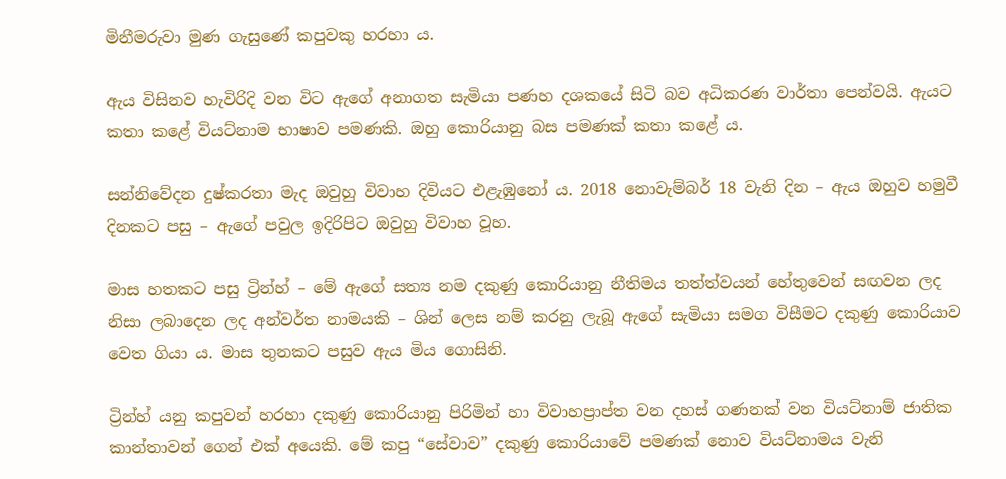මිනීමරුවා මුණ ගැසුණේ කපුවකු හරහා ය.

ඇය විසිනව හැවිරිදි වන විට ඇගේ අනාගත සැමියා පණහ දශකයේ සිටි බව අධිකරණ වාර්තා පෙන්වයි. ඇයට කතා කළේ වියට්නාම භාෂාව පමණකි. ඔහු කොරියානු බස පමණක් කතා කළේ ය.

සන්නිවේදන දුෂ්කරතා මැද ඔවුහු විවාහ දිවියට එළැඹුනෝ ය. 2018 නොවැම්බර් 18 වැනි දින – ඇය ඔහුව හමුවී දිනකට පසු – ඇගේ පවුල ඉදිරිපිට ඔවුහු විවාහ වූහ.

මාස හතකට පසු ට්‍රින්හ් – මේ ඇගේ සත්‍ය නම දකුණු කොරියානු නීතිමය තත්ත්වයන් හේතුවෙන් සඟවන ලද නිසා ලබාදෙන ලද අන්වර්ත නාමයකි – ශින් ලෙස නම් කරනු ලැබූ ඇගේ සැමියා සමග විසීමට දකුණු කොරියාව වෙත ගියා ය. මාස තුනකට පසුව ඇය මිය ගොසිනි.

ට්‍රින්හ් යනු කපුවන් හරහා දකුණු කොරියානු පිරිමින් හා විවාහප්‍රාප්ත වන දහස් ගණනක් වන වියට්නාම් ජාතික කාන්තාවන් ගෙන් එක් අයෙකි. මේ කපු “සේවාව” දකුණු කොරියාවේ පමණක් නොව වියට්නාමය වැනි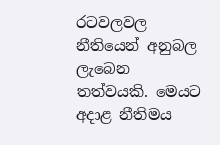රටවලවල නීතියෙන් අනුබල ලැබෙන තත්වයකි. මෙයට අදාළ නීතිමය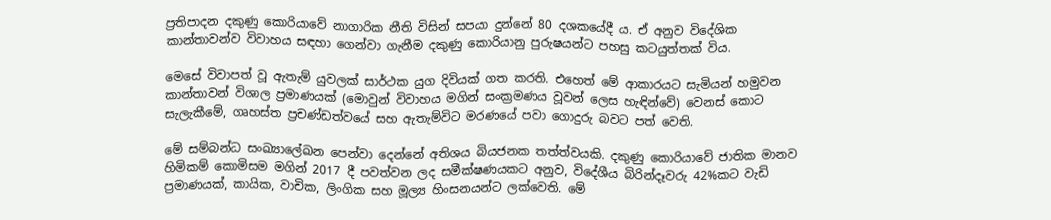ප්‍රතිපාදන දකුණු කොරියාවේ නාගාරික නීති විසින් සපයා දුන්නේ 80 දශකයේදී ය. ඒ අනුව විදේශික කාන්තාවන්ව විවාහය සඳහා ගෙන්වා ගැනීම දකුණු කොරියානු පුරුෂයන්ට පහසු කටයුත්තක් විය.

මෙසේ විවාපත් වූ ඇතැම් යුවලක් සාර්ථක යුග දිවියක් ගත කරති. එහෙත් මේ ආකාරයට සැමියන් හමුවන කාන්තාවන් විශාල ප්‍රමාණයක් (මොවුන් විවාහය මගින් සංක්‍රමණය වූවන් ලෙස හැඳින්වේ) වෙනස් කොට සැලැකීමේ, ගෘහස්ත ප්‍රචණ්ඩත්වයේ සහ ඇතැම්විට මරණයේ පවා ගොදුරු බවට පත් වෙති.

මේ සම්බන්ධ සංඛ්‍යාලේඛන පෙන්වා දෙන්නේ අතිශය බියජනක තත්ත්වයකි. දකුණු කොරියාවේ ජාතික මානව හිමිකම් කොමිසම මගින් 2017 දී පවත්වන ලද සමීක්ෂණයකට අනුව, විදේශීය බිරින්දෑවරු 42%කට වැඩි ප්‍රමාණයක්, කායික, වාචික, ලිංගික සහ මූල්‍ය හිංසනයන්ට ලක්වෙති. මේ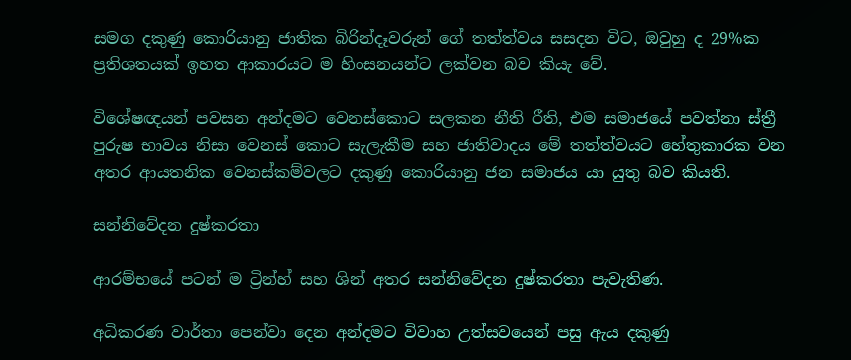සමග දකුණු කොරියානු ජාතික බිරින්දෑවරුන් ගේ තත්ත්වය සසදන විට, ඔවුහු ද 29%ක ප්‍රතිශතයක් ඉහත ආකාරයට ම හිංසනයන්ට ලක්වන බව කියැ වේ.

විශේෂඥයන් පවසන අන්දමට වෙනස්කොට සලකන නීති රීති, එම සමාජයේ පවත්නා ස්ත්‍රී පුරුෂ භාවය නිසා වෙනස් කොට සැලැකීම සහ ජාතිවාදය මේ තත්ත්වයට හේතුකාරක වන අතර ආයතනික වෙනස්කම්වලට දකුණු කොරියානු ජන සමාජය යා යුතු බව කියති.

සන්නිවේදන දුෂ්කරතා

ආරම්භයේ පටන් ම ට්‍රින්හ් සහ ශින් අතර සන්නිවේදන දුෂ්කරතා පැවැතිණ.

අධිකරණ වාර්තා පෙන්වා දෙන අන්දමට විවාහ උත්සවයෙන් පසු ඇය දකුණු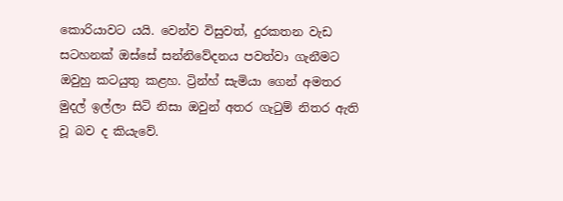කොරියාවට යයි. වෙන්ව විසුවත්, දුරකතන වැඩ සටහනක් ඔස්සේ සන්නිවේදනය පවත්වා ගැනීමට ඔවුහු කටයුතු කළහ. ට්‍රින්හ් සැමියා ගෙන් අමතර මුදල් ඉල්ලා සිටි නිසා ඔවුන් අතර ගැටුම් නිතර ඇති වූ බව ද කියැවේ.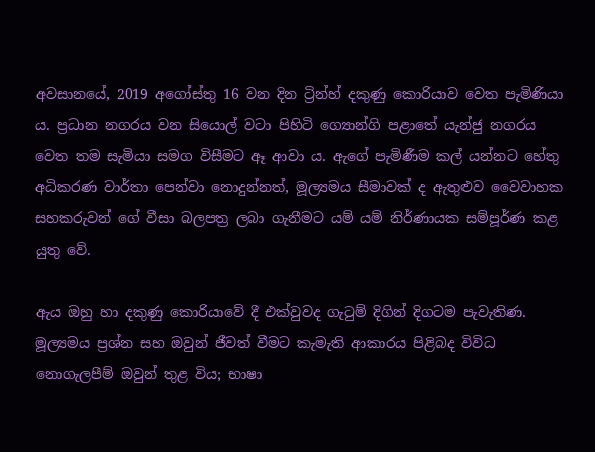අවසානයේ, 2019 අගෝස්තු 16 වන දින ට්‍රින්හ් දකුණු කොරියාව වෙත පැමිණියා ය. ප්‍රධාන නගරය වන සියොල් වටා පිහිටි ග්‍යොන්ගි පළාතේ යැන්ජු නගරය වෙත තම සැමියා සමග විසීමට ඈ ආවා ය. ඇගේ පැමිණීම කල් යන්නට හේතු අධිකරණ වාර්තා පෙන්වා නොදුන්නත්, මූල්‍යමය සීමාවක් ද ඇතුළුව වෛවාහක සහකරුවන් ගේ වීසා බලපත්‍ර ලබා ගැනීමට යම් යම් නිර්ණායක සම්පූර්ණ කළ යුතු වේ.

ඇය ඔහු හා දකුණු කොරියාවේ දී එක්වුවද ගැටුම් දිගින් දිගටම පැවැතිණ. මූල්‍යමය ප්‍රශ්න සහ ඔවුන් ජීවත් වීමට කැමැති ආකාරය පිළිබද විවිධ නොගැලපීම් ඔවුන් තුළ විය; භාෂා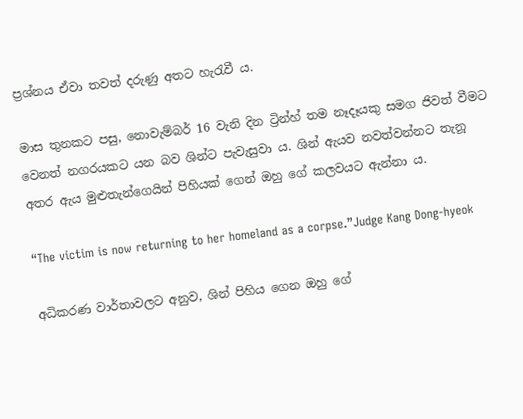ප්‍රශ්නය ඒවා තවත් දරුණු අතට හැරැවී ය.

මාස තුනකට පසු, නොවැම්බර් 16 වැනි දින ට්‍රින්හ් තම නෑදෑයකු සමග ජිවත් වීමට වෙනත් නගරයකට යන බව ශින්ට පැවැසුවා ය. ශින් ඇයව නවත්වන්නට තැනූ අතර ඇය මුළුතැන්ගෙයින් පිහියක් ගෙන් ඔහු ගේ කලවයට ඇන්නා ය.

“The victim is now returning to her homeland as a corpse.”Judge Kang Dong-hyeok

අධිකරණ වාර්තාවලට අනුව, ශින් පිහිය ගෙන ඔහු ගේ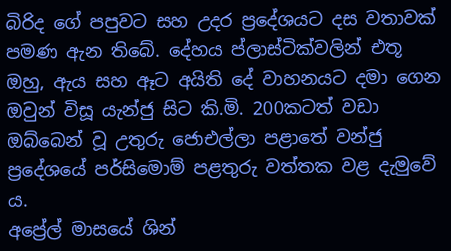බිරිද ගේ පපුවට සහ උදර ප්‍රදේශයට දස වතාවක් පමණ ඇන තිබේ. දේහය ප්ලාස්ටික්වලින් එතූ ඔහු, ඇය සහ ඈට අයිති දේ වාහනයට දමා ගෙන ඔවුන් විසූ යැන්ජු සිට කි.මි. 200කටත් වඩා ඔබ්බෙන් වූ උතුරු ජොඑල්ලා පළාතේ වන්ජු ප්‍රදේශයේ පර්සිමොම් පළතුරු වත්තක වළ දැමුවේ ය.
අප්‍රේල් මාසයේ ශින්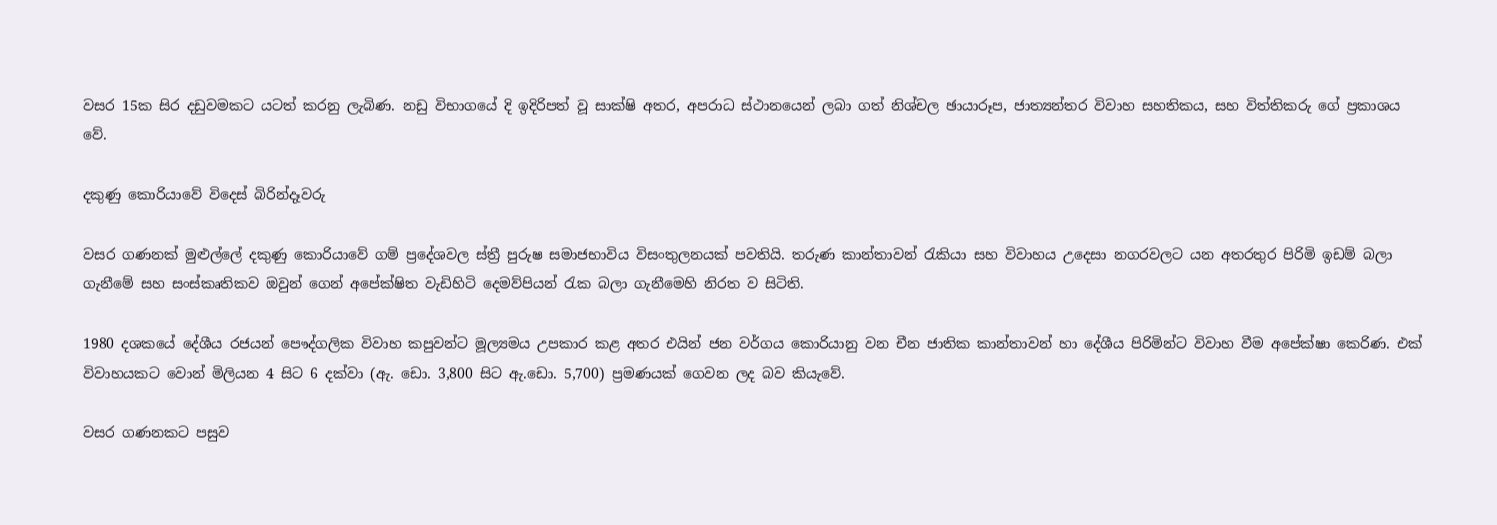වසර 15ක සිර දඩුවමකට යටත් කරනු ලැබිණ. නඩු විභාගයේ දි ඉදිරිපත් වූ සාක්ෂි අතර, අපරාධ ස්ථානයෙන් ලබා ගත් නිශ්චල ඡායාරූප, ජාත්‍යන්තර විවාහ සහතිකය, සහ විත්තිකරු ගේ ප්‍රකාශය වේ.

දකුණු කොරියාවේ විදෙස් බිරින්දෑවරු

වසර ගණනක් මුළුල්ලේ දකුණු කොරියාවේ ගම් ප්‍රදේශවල ස්ත්‍රී පුරුෂ සමාජභාවිය විසංතුලනයක් පවතියි. තරුණ කාන්තාවන් රැකියා සහ විවාහය උදෙසා නගරවලට යන අතරතුර පිරිමි ඉඩම් බලා ගැනීමේ සහ සංස්කෘතිකව ඔවුන් ගෙන් අපේක්ෂිත වැඩිහිටි දෙමව්පියන් රැක බලා ගැනීමෙහි නිරත ව සිටිති.

1980 දශකයේ දේශීය රජයන් පෞද්ගලික විවාහ කපුවන්ට මූල්‍යමය උපකාර කළ අතර එයින් ජන වර්ගය කොරියානු වන චීන ජාතික කාන්තාවන් හා දේශීය පිරිමින්ට විවාහ වීම අපේක්ෂා කෙරිණ. එක් විවාහයකට වොන් මිලියන 4 සිට 6 දක්වා (ඇ. ඩො. 3,800 සිට ඇ.ඩො. 5,700) ප්‍රමණයක් ගෙවන ලද බව කියැවේ.

වසර ගණනකට පසුව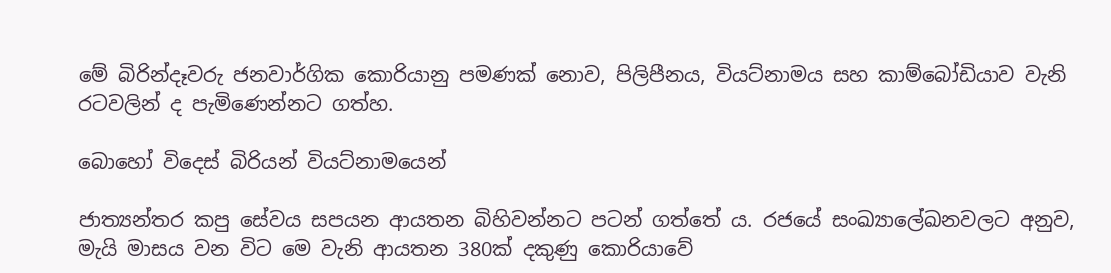මේ බිරින්දෑවරු ජනවාර්ගික කොරියානු පමණක් නොව, පිලිපීනය, වියට්නාමය සහ කාම්බෝඩියාව වැනි රටවලින් ද පැමිණෙන්නට ගත්හ.

බොහෝ විදෙස් බිරියන් වියට්නාමයෙන්

ජාත්‍යන්තර කපු සේවය සපයන ආයතන බිහිවන්නට පටන් ගත්තේ ය. රජයේ සංඛ්‍යාලේඛනවලට අනුව, මැයි මාසය වන විට මෙ වැනි ආයතන 380ක් දකුණු කොරියාවේ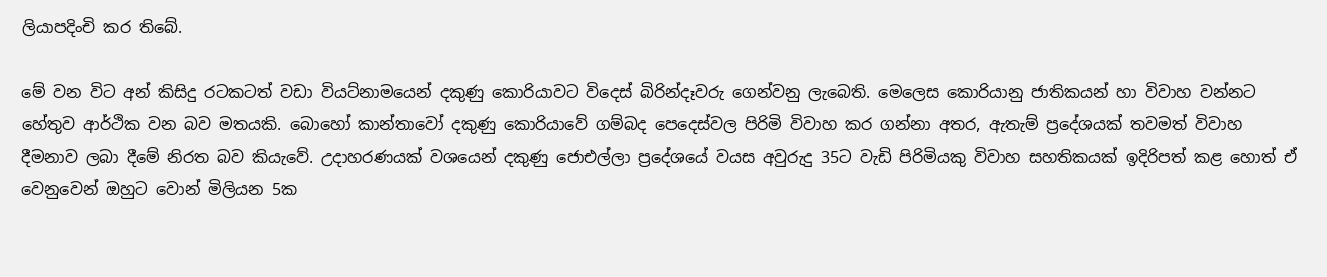ලියාපදිංචි කර තිබේ.

මේ වන විට අන් කිසිදු රටකටත් වඩා වියට්නාමයෙන් දකුණු කොරියාවට විදෙස් බිරින්දෑවරු ගෙන්වනු ලැබෙති. මෙලෙස කොරියානු ජාතිකයන් හා විවාහ වන්නට හේතුව ආර්ථික වන බව මතයකි. බොහෝ කාන්තාවෝ දකුණු කොරියාවේ ගම්බද පෙදෙස්වල පිරිමි විවාහ කර ගන්නා අතර, ඇතැම් ප්‍රදේශයක් තවමත් විවාහ දීමනාව ලබා දීමේ නිරත බව කියැවේ. උදාහරණයක් වශයෙන් දකුණු ජොඑල්ලා ප්‍රදේශයේ වයස අවුරුදු 35ට වැඩි පිරිමියකු විවාහ සහතිකයක් ඉදිරිපත් කළ හොත් ඒ වෙනුවෙන් ඔහුට වොන් මිලියන 5ක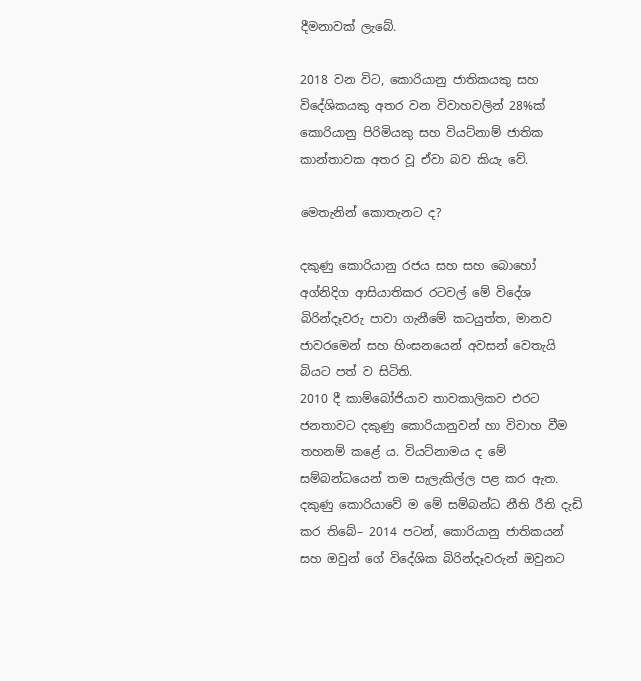දීමනාවක් ලැබේ.

2018 වන විට, කොරියානු ජාතිකයකු සහ විදේශිකයකු අතර වන විවාහවලින් 28%ක් කොරියානු පිරිමියකු සහ වියට්නාම් ජාතික කාන්තාවක අතර වූ ඒවා බව කියැ වේ.

මෙතැනින් කොතැනට ද?

දකුණු කොරියානු රජය සහ සහ බොහෝ අග්නිදිග ආසියාතිකර රටවල් මේ විදේශ බිරින්දෑවරු පාවා ගැනීමේ කටයුත්ත, මානව ජාවරමෙන් සහ හිංසනයෙන් අවසන් වෙතැයි බියට පත් ව සිටිති.
2010 දී කාම්බෝජියාව තාවකාලිකව එරට ජනතාවට දකුණු කොරියානුවන් හා විවාහ වීම තහනම් කළේ ය. වියට්නාමය ද මේ සම්බන්ධයෙන් තම සැලැකිල්ල පළ කර ඇත.
දකුණු කොරියාවේ ම මේ සම්බන්ධ නීති රීති දැඩි කර තිබේ– 2014 පටන්, කොරියානු ජාතිකයන් සහ ඔවුන් ගේ විදේශික බිරින්දෑවරුන් ඔවුනට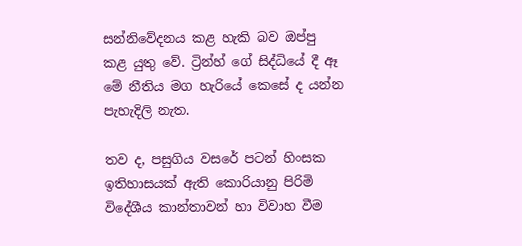සන්නිවේදනය කළ හැකි බව ඔප්පු කළ යුතු වේ. ට්‍රින්හ් ගේ සිද්ධියේ දී ඈ මේ නීතිය මග හැරියේ කෙසේ ද යන්න පැහැදිලි නැත.

තව ද, පසුගිය වසරේ පටන් හිංසක ඉතිහාසයක් ඇති කොරියානු පිරිමි විදේශීය කාන්තාවන් හා විවාහ වීම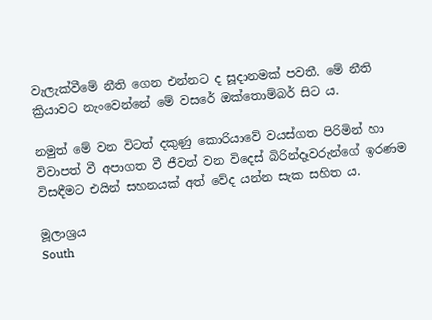වැලැක්වීමේ නීති ගෙන එන්නට ද සූදානමක් පවතී. මේ නීති ක්‍රියාවට නැංවෙන්නේ මේ වසරේ ඔක්තොම්බර් සිට ය.

නමුත් මේ වන විටත් දකුණු කොරියාවේ වයස්ගත පිරිමින් හා විවාපත් වී අපාගත වී ජීවත් වන විදෙස් බිරින්දෑවරුන්ගේ ඉරණම විසඳීමට එයින් සහනයක් අත් වේද යන්න සැක සහිත ය.

මූලාශ්‍රය
South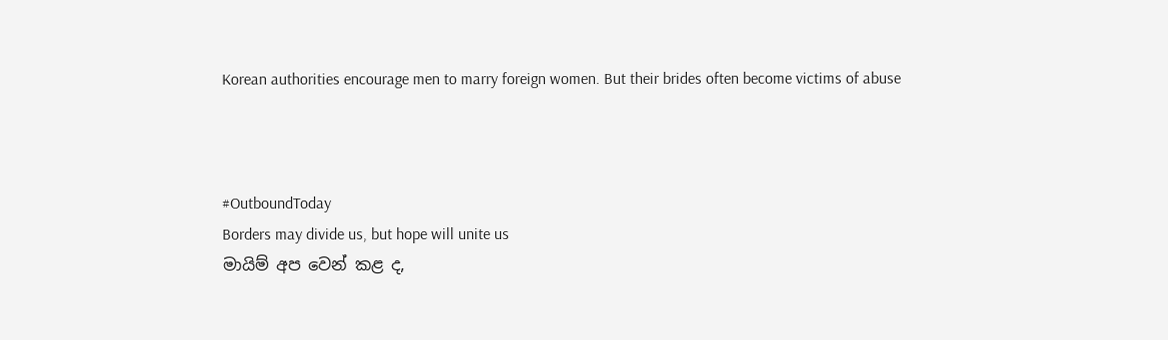Korean authorities encourage men to marry foreign women. But their brides often become victims of abuse



#OutboundToday
Borders may divide us, but hope will unite us
මායිම් අප වෙන් කළ ද,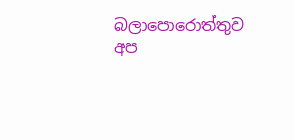බලාපොරොත්තුව අප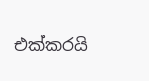එක්කරයි